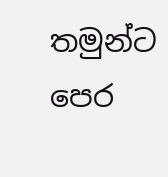තමුන්ට පෙර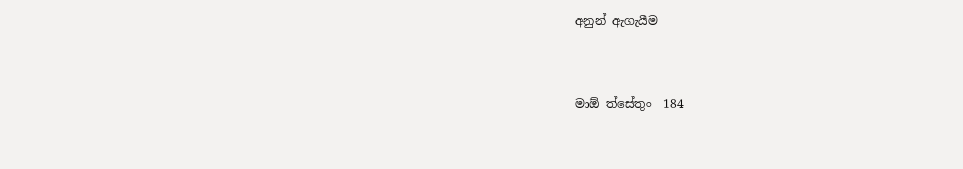අනුන් ඇගැයීම


මාඕ ත්සේතුං  184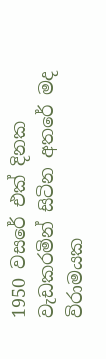1950 වසරේ එක් දිනක වැඩකරමින් සිටින අතරේ මද විරාමයක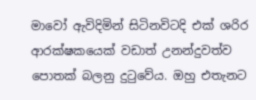මාවෝ ඇවිදිමින් සිටිනවිටදි එක් ශරිර ආරක්ෂකයෙක් වඩාත් උනන්දුවත්ව පොතක් බලනු දුටුවේය. ඔහු එතැනට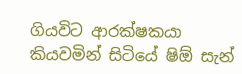ගියවිට ආරක්ෂකයා කියවමින් සිටියේ ෂිඕ සැන්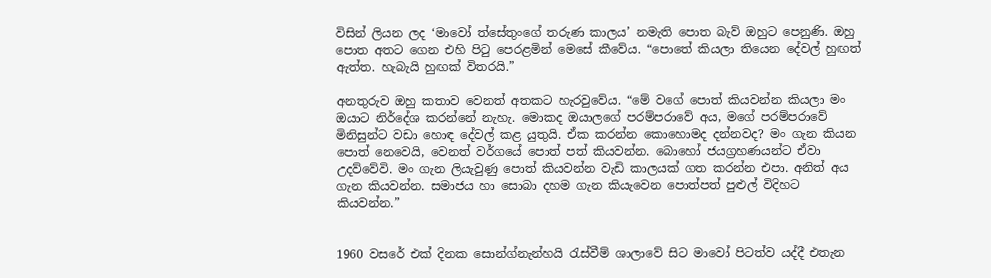විසින් ලියන ලද ‘මාවෝ ත්සේතුංගේ තරුණ කාලය’ නමැති පොත බැව් ඔහුට පෙනුණි. ඔහු පොත අතට ගෙන එහි පිටු පෙරළමින් මෙසේ කීවේය. “පොතේ කියලා තියෙන දේවල් හුඟත් ඇත්ත. හැබැයි හුඟක් විතරයි.”

අනතුරුව ඔහු කතාව වෙනත් අතකට හැරවුවේය. “මේ වගේ පොත් කියවන්න කියලා මං ඔයාට නිර්දේශ කරන්නේ නැහැ. මොකද ඔයාලගේ පරම්පරාවේ අය, මගේ පරම්පරාවේ මිනිසුන්ට වඩා හොඳ දේවල් කළ යුතුයි. ඒක කරන්න කොහොමද දන්නවද? මං ගැන කියන පොත් නෙවෙයි, වෙනත් වර්ගයේ පොත් පත් කියවන්න. බොහෝ ජයග්‍රහණයන්ට ඒවා උදව්වේවි. මං ගැන ලියැවුණු පොත් කියවන්න වැඩි කාලයක් ගත කරන්න එපා. අනිත් අය ගැන කියවන්න. සමාජය හා සොබා දහම ගැන කියැවෙන පොත්පත් පුළුල් විදිහට කියවන්න.”


1960 වසරේ එක් දිනක සොන්ග්නැන්හයි රැස්වීම් ශාලාවේ සිට මාවෝ පිටත්ව යද්දී එතැන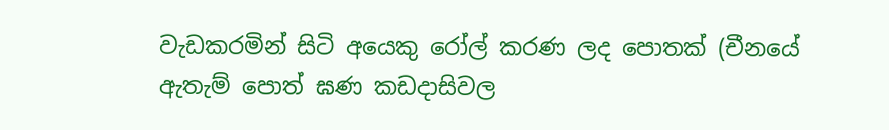වැඩකරමින් සිටි අයෙකු රෝල් කරණ ලද පොතක් (චීනයේ ඇතැම් පොත් ඝණ කඩදාසිවල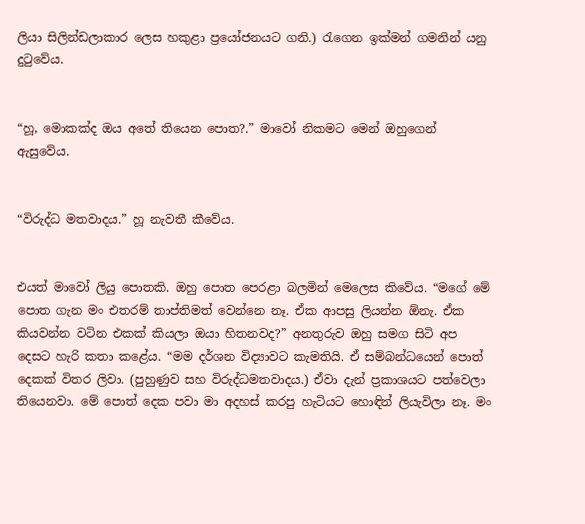ලියා සිලින්ඩලාකාර ලෙස හකුළා ප්‍රයෝජනයට ගනි.) රැගෙන ඉක්මන් ගමනින් යනු දුටුවේය.


“හූ, මොකක්ද ඔය අතේ තියෙන පොත?.” මාවෝ නිකමට මෙන් ඔහුගෙන් ඇසුවේය.


“විරුද්ධ මතවාදය.” හූ නැවතී කීවේය.


එයත් මාවෝ ලියු පොතකි. ඔහු පොත පෙරළා බලමින් මෙලෙස කිවේය. “මගේ මේ පොත ගැන මං එතරම් තාප්තිමත් වෙන්නෙ නෑ. ඒක ආපසු ලියන්න ඕනැ. ඒක කියවන්න වටින එකක් කියලා ඔයා හිතනවද?” අනතුරුව ඔහු සමග සිටි අප දෙසට හැරි කතා කළේය. “මම දර්ශන විද්‍යාවට කැමතියි. ඒ සම්බන්ධයෙන් පොත් දෙකක් විතර ලිවා. (පුහුණුව සහ විරුද්ධමතවාදය.) ඒවා දැන් ප්‍රකාශයට පත්වෙලා තියෙනවා. මේ පොත් දෙක පවා මා අදහස් කරපු හැටියට හොඳින් ලියැවිලා නෑ. මං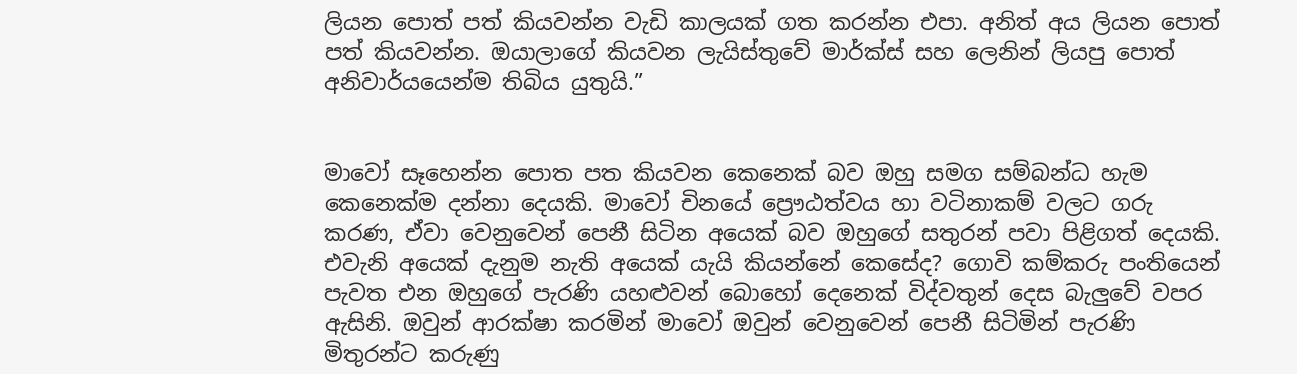ලියන පොත් පත් කියවන්න වැඩි කාලයක් ගත කරන්න එපා. අනිත් අය ලියන පොත් පත් කියවන්න. ඔයාලාගේ කියවන ලැයිස්තුවේ මාර්ක්ස් සහ ලෙනින් ලියපු පොත් අනිවාර්යයෙන්ම තිබිය යුතුයි.”


මාවෝ සෑහෙන්න පොත පත කියවන කෙනෙක් බව ඔහු සමග සම්බන්ධ හැම කෙනෙක්ම දන්නා දෙයකි. මාවෝ චිනයේ ප්‍රෞඨත්වය හා වටිනාකම් වලට ගරු කරණ, ඒවා වෙනුවෙන් පෙනී සිටින අයෙක් බව ඔහුගේ සතුරන් පවා පිළිගත් දෙයකි. එවැනි අයෙක් දැනුම නැති අයෙක් යැයි කියන්නේ කෙසේද? ගොවි කම්කරු පංතියෙන් පැවත එන ඔහුගේ පැරණි යහළුවන් බොහෝ දෙනෙක් විද්වතුන් දෙස බැලුවේ වපර ඇසිනි. ඔවුන් ආරක්ෂා කරමින් මාවෝ ඔවුන් වෙනුවෙන් පෙනී සිටිමින් පැරණි මිතුරන්ට කරුණු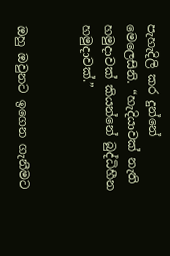පැහැදිලි කර දුන්නේ මෙලෙසිනි. “හැදියාවක් නැති හමුදාවක් කියන්නේ බුද්ධිහීන හමුදාවක්.”


ඔහු ඔවුනට ඉගෙන ගැනීමට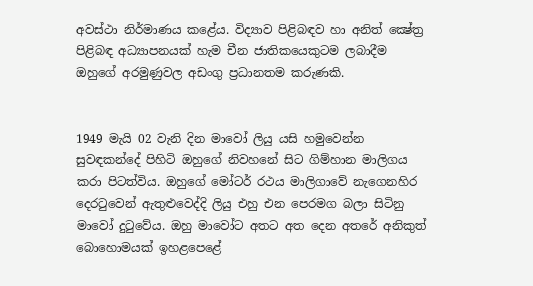අවස්ථා නිර්මාණය කළේය. විද්‍යාව පිළිබඳව හා අනිත් ක්‍ෂේත්‍ර පිළිබඳ අධ්‍යාපනයක් හැම චීන ජාතිකයෙකුටම ලබාදීම ඔහුගේ අරමුණුවල අඩංගු ප්‍රධානතම කරුණකි.


1949 මැයි 02 වැනි දින මාවෝ ලියු යසි හමුවෙන්න සුවඳකන්දේ පිහිටි ඔහුගේ නිවහනේ සිට ගිම්හාන මාලිගය කරා පිටත්විය. ඔහුගේ මෝටර් රථය මාලිගාවේ නැගෙනහිර දෙරටුවෙන් ඇතුළුවෙද්දි ලියු එහු එන පෙරමග බලා සිටිනු මාවෝ දුටුවේය. ඔහු මාවෝට අතට අත දෙන අතරේ අනිකුත් බොහොමයක් ඉහළපෙළේ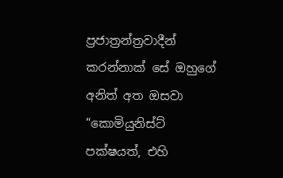ප්‍රජාත්‍රන්ත්‍රවාදීන් කරන්නාක් සේ ඔහුගේ අනිත් අත ඔසවා “කොමියුනිස්ට් පක්ෂයත්, එහි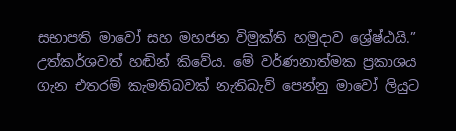සභාපති මාවෝ සහ මහජන විමුක්ති හමුදාව ශ්‍රේෂ්ඨයි.” උත්කර්ශවත් හඬින් කිවේය. මේ වර්ණනාත්මක ප්‍රකාශය ගැන එතරම් කැමතිබවක් නැතිබැව් පෙන්නු මාවෝ ලියුට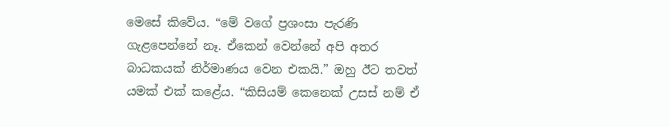මෙසේ කිවේය. “මේ වගේ ප්‍රශංසා පැරණි ගැළපෙන්නේ නෑ. ඒකෙන් වෙන්නේ අපි අතර බාධකයක් නිර්මාණය වෙන එකයි.” ඔහු ඊට තවත් යමක් එක් කළේය. “කිසියම් කෙනෙක් උසස් නම් ඒ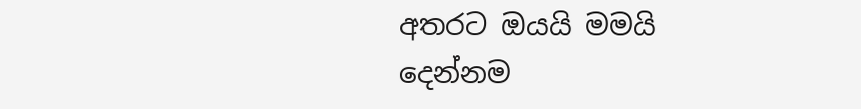අතරට ඔයයි මමයි දෙන්නම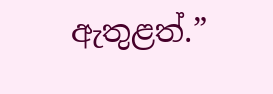ඇතුළත්.”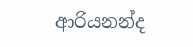ආරියනන්ද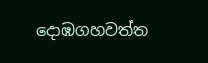දොඹගහවත්ත